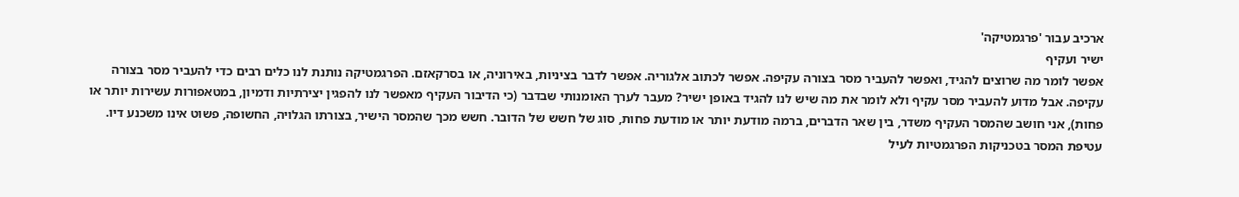ארכיב עבור 'פרגמטיקה'
ישיר ועקיף
אפשר לומר מה שרוצים להגיד, ואפשר להעביר מסר בצורה עקיפה. אפשר לכתוב אלגוריה. אפשר לדבר בציניות, באירוניה, או בסרקאזם. הפרגמטיקה נותנת לנו כלים רבים כדי להעביר מסר בצורה עקיפה. אבל מדוע להעביר מסר עקיף ולא לומר את מה שיש לנו להגיד באופן ישיר? מעבר לערך האומנותי שבדבר (כי הדיבור העקיף מאפשר לנו להפגין יצירתיות ודמיון, במטאפורות עשירות יותר או פחות), אני חושב שהמסר העקיף משדר, בין שאר הדברים, ברמה מודעת יותר או מודעת פחות, סוג של חשש של הדובר. חשש מכך שהמסר הישיר, בצורתו הגלויה, החשופה, פשוט אינו משכנע דיו. עטיפת המסר בטכניקות הפרגמטיות לעיל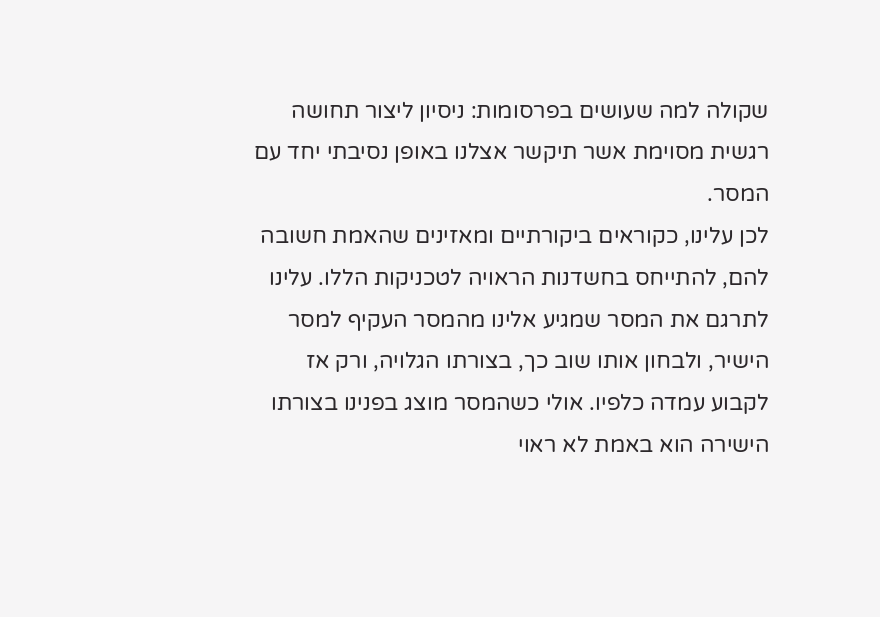שקולה למה שעושים בפרסומות: ניסיון ליצור תחושה רגשית מסוימת אשר תיקשר אצלנו באופן נסיבתי יחד עם המסר.
לכן עלינו, כקוראים ביקורתיים ומאזינים שהאמת חשובה להם, להתייחס בחשדנות הראויה לטכניקות הללו. עלינו לתרגם את המסר שמגיע אלינו מהמסר העקיף למסר הישיר, ולבחון אותו שוב כך, בצורתו הגלויה, ורק אז לקבוע עמדה כלפיו. אולי כשהמסר מוצג בפנינו בצורתו הישירה הוא באמת לא ראוי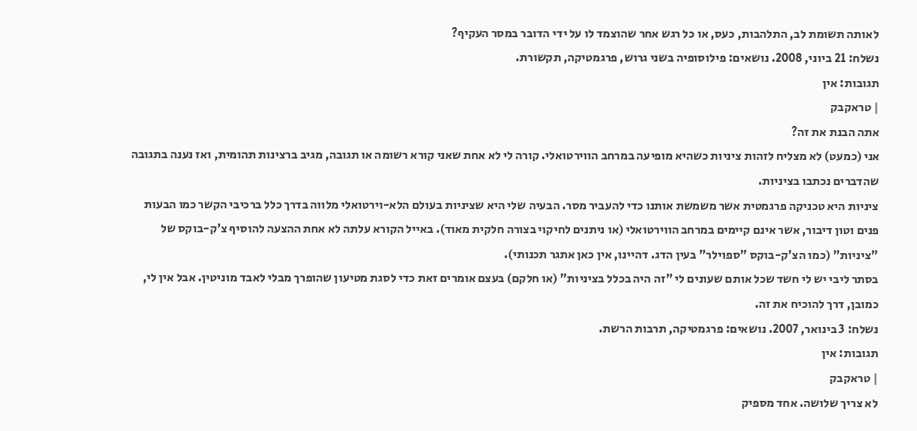לאותה תשומת לב, התלהבות, כעס, או כל רגש אחר שהוצמד לו על ידי הדובר במסר העקיף?
נשלח: 21 ביוני, 2008. נושאים: פילוסופיה בשני גרוש, פרגמטיקה, תקשורת.
תגובות: אין
| טראקבק
אתה הבנת את זה?
אני (כמעט) לא מצליח לזהות ציניות כשהיא מופיעה במרחב הווירטואלי. קורה לי לא אחת שאני קורא רשומה או תגובה, מגיב ברצינות תהומית, ואז נענה בתגובה שהדברים נכתבו בציניות.
ציניות היא טכניקה פרגמטית אשר משמשת אותנו כדי להעביר מסר. הבעיה שלי היא שציניות בעולם הלא-וירטואלי מלווה בדרך כלל ברכיבי הקשר כמו הבעות פנים וטון דיבור, אשר אינם קיימים במרחב הווירטואלי (או ניתנים לחיקוי בצורה חלקית מאוד). באייל הקורא עלתה לא אחת ההצעה להוסיף צ'ק-בוקס של "ציניות" (כמו הצ'ק-בוקס "ספוילר" בעין הדג. דהיינו, אין כאן אתגר תכנותי).
בסתר ליבי יש לי חשד שכל אותם שעונים לי "זה היה בכלל בציניות" (או חלקם) בעצם אומרים זאת כדי לסגת מטיעון שהופרך מבלי לאבד מוניטין. אבל אין לי, כמובן, דרך להוכיח את זה.
נשלח: 3 בינואר, 2007. נושאים: פרגמטיקה, תרבות הרשת.
תגובות: אין
| טראקבק
לא צריך שלושה. אחד מספיק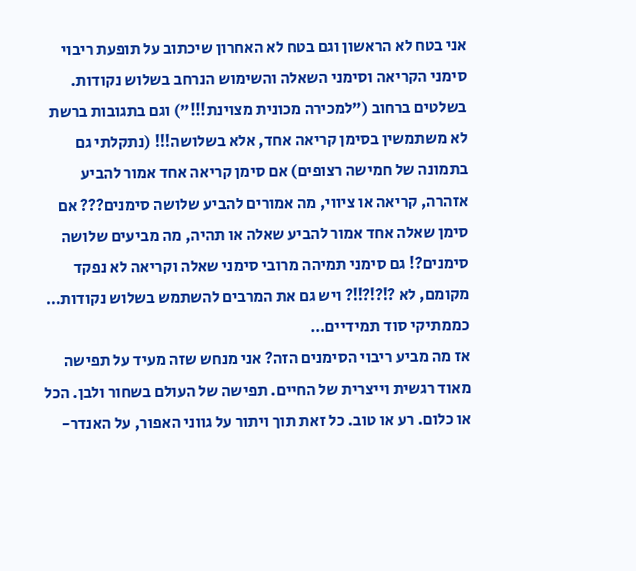אני בטח לא הראשון וגם בטח לא האחרון שיכתוב על תופעת ריבוי סימני הקריאה וסימני השאלה והשימוש הנרחב בשלוש נקודות. בשלטים ברחוב ("למכירה מכונית מצוינת!!!") וגם בתגובות ברשת לא משתמשין בסימן קריאה אחד, אלא בשלושה!!! (נתקלתי גם בתמונה של חמישה רצופים) אם סימן קריאה אחד אמור להביע אזהרה, קריאה או ציווי, מה אמורים להביע שלושה סימנים??? אם סימן שאלה אחד אמור להביע שאלה או תהיה, מה מביעים שלושה סימנים?! גם סימני תמיהה מרובי סימני שאלה וקריאה לא נפקד מקומם, לא ?!?!?!!? ויש גם את המרבים להשתמש בשלוש נקודות… כממתיקי סוד תמידיים…
אז מה מביע ריבוי הסימנים הזה? אני מנחש שזה מעיד על תפישה מאוד רגשית וייצרית של החיים. תפישה של העולם בשחור ולבן. הכל או כלום. רע או טוב. כל זאת תוך ויתור על גווני האפור, על האנדר-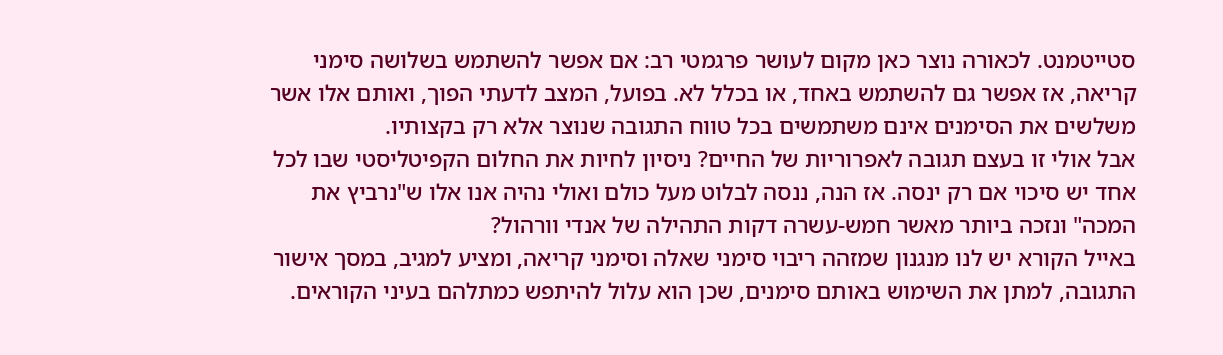סטייטמנט. לכאורה נוצר כאן מקום לעושר פרגמטי רב: אם אפשר להשתמש בשלושה סימני קריאה, אז אפשר גם להשתמש באחד, או בכלל לא. בפועל, המצב לדעתי הפוך, ואותם אלו אשר משלשים את הסימנים אינם משתמשים בכל טווח התגובה שנוצר אלא רק בקצותיו.
אבל אולי זו בעצם תגובה לאפרוריות של החיים? ניסיון לחיות את החלום הקפיטליסטי שבו לכל אחד יש סיכוי אם רק ינסה. אז הנה, ננסה לבלוט מעל כולם ואולי נהיה אנו אלו ש"נרביץ את המכה" ונזכה ביותר מאשר חמש-עשרה דקות התהילה של אנדי וורהול?
באייל הקורא יש לנו מנגנון שמזהה ריבוי סימני שאלה וסימני קריאה, ומציע למגיב, במסך אישור התגובה, למתן את השימוש באותם סימנים, שכן הוא עלול להיתפש כמתלהם בעיני הקוראים.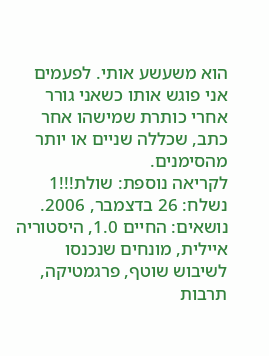הוא משעשע אותי. לפעמים אני פוגש אותו כשאני גורר אחרי כותרת שמישהו אחר כתב, שכללה שניים או יותר מהסימנים.
לקריאה נוספת: שולת!!!1
נשלח: 26 בדצמבר, 2006. נושאים: החיים 1.0, היסטוריה איילית, מונחים שנכנסו לשיבוש שוטף, פרגמטיקה, תרבות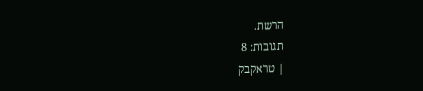הרשת.
תגובות: 8
| טראקבק